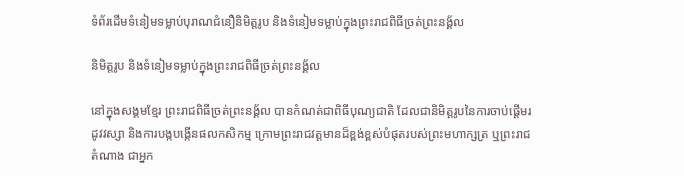ទំព័រដើមទំនៀមទម្លាប់បុរាណជំនឿនិមិត្តរូប និងទំនៀមទម្លាប់ក្នុងព្រះរាជពិធីច្រត់ព្រះនង្គ័ល

និមិត្តរូប និងទំនៀមទម្លាប់ក្នុងព្រះរាជពិធីច្រត់ព្រះនង្គ័ល

នៅក្នុងសង្គមខ្មែរ ព្រះរាជពិធីច្រត់ព្រះនង្គ័ល បានកំណត់ជាពិធីបុណ្យជាតិ ដែលជានិមិត្តរូបនៃការចាប់ផ្តើមរដូវវស្សា និងការបង្កបង្កើនផលកសិកម្ម ក្រោមព្រះរាជវត្តមានដ៏ខ្ពង់ខ្ពស់បំផុតរបស់ព្រះមហាក្សត្រ ឬព្រះរាជតំណាង ជាអ្នក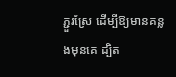ភ្ជួរស្រែ ដើម្បីឱ្យមានគន្លងមុនគេ ដ្បិត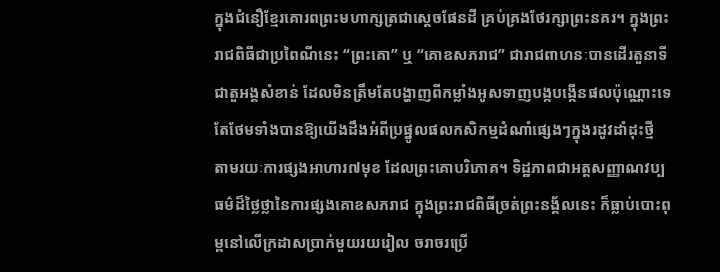ក្នុងជំនឿខ្មែរគោរពព្រះមហាក្សត្រជាស្តេចផែនដី គ្រប់គ្រងថែរក្សាព្រះនគរ។ ក្នុងព្រះរាជពិធីជាប្រពៃណីនេះ “ព្រះគោ” ឬ “គោឧសភរាជ” ជារាជពាហនៈបានដើរតួនាទីជាតួអង្គសំខាន់ ដែលមិនត្រឹមតែបង្ហាញពីកម្លាំងអូសទាញបង្កបង្កើនផលប៉ុណ្ណោះទេ តែថែមទាំងបានឱ្យយើងដឹងអំពីប្រផ្នូលផលកសិកម្មដំណាំផ្សេងៗក្នុងរដូវដាំដុះថ្មី តាមរយៈការផ្សងអាហារ៧មុខ ដែលព្រះគោបរិភោគ។ ទិដ្ឋភាពជាអត្តសញ្ញាណវប្បធម៌ដ៏ថ្លៃថ្លានៃការផ្សងគោឧសភរាជ ក្នុងព្រះរាជពិធីច្រត់ព្រះនង្គ័លនេះ ក៏ធ្លាប់បោះពុម្ពនៅលើក្រដាសប្រាក់មួយរយរៀល ចរាចរប្រើ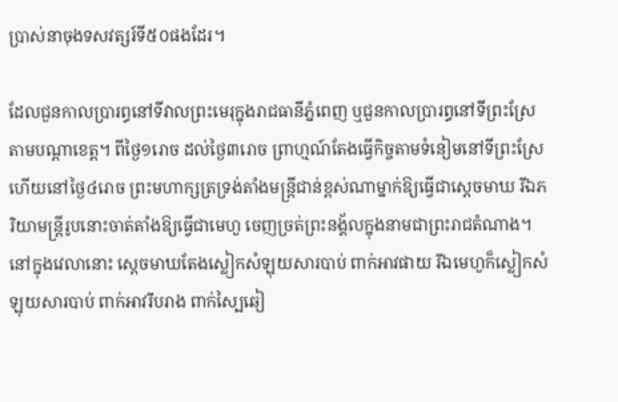ប្រាស់នាចុងទសវត្សរ៍ទី៥០ផងដែរ។

ដែលជួនកាលប្រារព្ធនៅទីវាលព្រះមេរុក្នុងរាជធានីភ្នំពេញ ឬជួនកាលប្រារព្ធនៅទីព្រះស្រែតាមបណ្តាខេត្ត។ ពីថ្ងៃ១រោច ដល់ថ្ងៃ៣រោច ព្រាហ្មណ៍តែងធ្វើកិច្ចតាមទំនៀមនៅទីព្រះស្រែ ហើយនៅថ្ងៃ៤រោច ព្រះមហាក្សត្រទ្រង់តាំងមន្រ្តីជាន់ខ្ពស់ណាម្នាក់ឱ្យធ្វើជាស្តេចមាឃ រីឯភរិយាមន្រ្តីរូបនោះចាត់តាំងឱ្យធ្វើជាមេហួ ចេញច្រត់ព្រះនង្គ័លក្នុងនាមជាព្រះរាជតំណាង។ នៅក្នុងវេលានោះ ស្តេចមាឃតែងស្លៀកសំឡុយសារបាប់ ពាក់អាវផាយ រីឯមេហួក៏ស្លៀកសំឡុយសារបាប់ ពាក់អាវរឹបរាង ពាក់ស្បៃឆៀ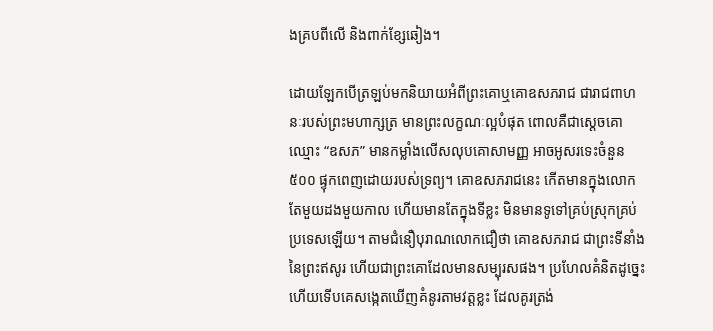ងគ្របពីលើ និងពាក់ខ្សែឆៀង។

ដោយឡែកបើត្រឡប់មកនិយាយអំពីព្រះគោឬគោឧសភរាជ ជារាជពាហនៈរបស់ព្រះមហាក្សត្រ មានព្រះលក្ខណៈល្អបំផុត ពោលគឺជាស្តេចគោឈ្មោះ “ឧសភ” មានកម្លាំងលើសលុបគោសាមញ្ញ អាចអូសរទេះចំនួន៥០០ ផ្ទុកពេញដោយរបស់ទ្រព្យ។ គោឧសភរាជនេះ កើតមានក្នុងលោកតែមួយដងមួយកាល ហើយមានតែក្នុងទីខ្លះ មិនមានទូទៅគ្រប់ស្រុកគ្រប់ប្រទេសឡើយ។ តាមជំនឿបុរាណលោកជឿថា គោឧសភរាជ ជាព្រះទីនាំងនៃព្រះឥសូរ ហើយជាព្រះគោដែលមានសម្បុរសផង។ ប្រហែលគំនិតដូច្នេះហើយទើបគេសង្កេតឃើញគំនូរតាមវត្តខ្លះ ដែលគូរត្រង់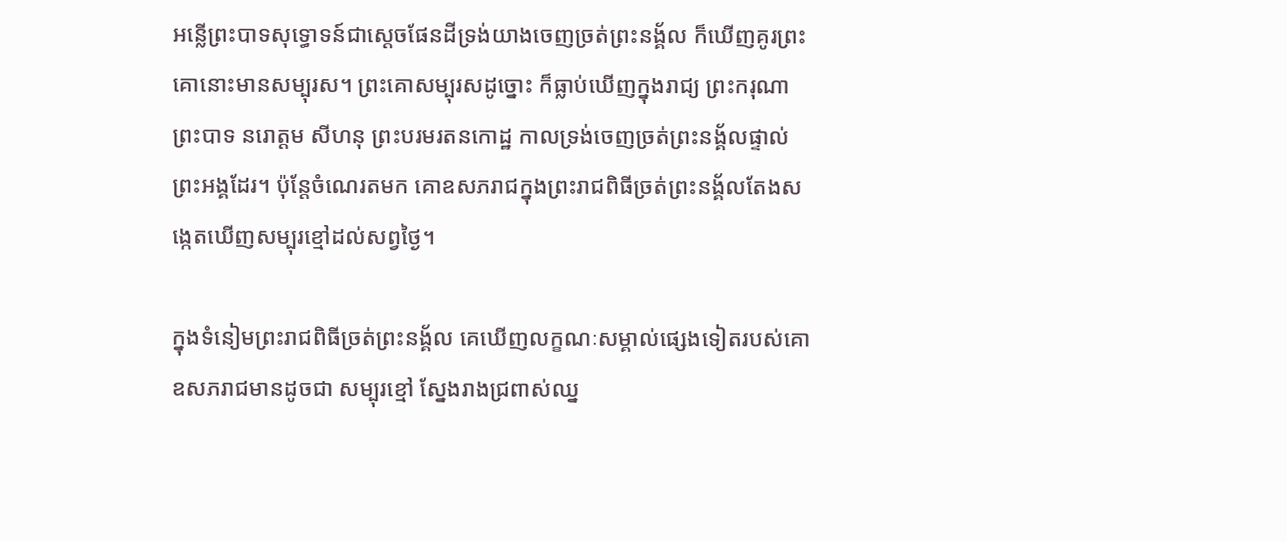អន្លើព្រះបាទសុទ្ធោទន៍ជាស្តេចផែនដីទ្រង់យាងចេញច្រត់ព្រះនង្គ័ល ក៏ឃើញគូរព្រះគោនោះមានសម្បុរស។ ព្រះគោសម្បុរសដូច្នោះ ក៏ធ្លាប់ឃើញក្នុងរាជ្យ ព្រះករុណាព្រះបាទ នរោត្តម សីហនុ ព្រះបរមរតនកោដ្ឋ កាលទ្រង់ចេញច្រត់ព្រះនង្គ័លផ្ទាល់ព្រះអង្គដែរ។ ប៉ុន្តែចំណេរតមក គោឧសភរាជក្នុងព្រះរាជពិធីច្រត់ព្រះនង្គ័លតែងសង្កេតឃើញសម្បុរខ្មៅដល់សព្វថ្ងៃ។

ក្នុងទំនៀមព្រះរាជពិធីច្រត់ព្រះនង្គ័ល គេឃើញលក្ខណៈសម្គាល់ផ្សេងទៀតរបស់គោឧសភរាជមានដូចជា សម្បុរខ្មៅ ស្នែងរាងជ្រពាស់ឈ្ន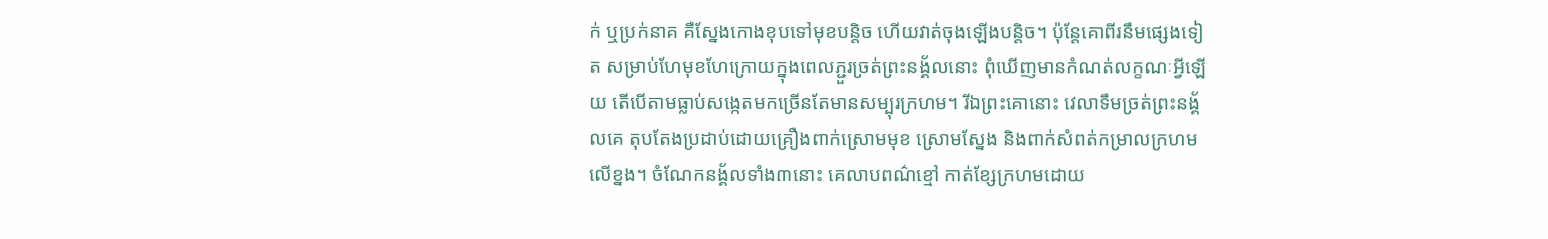ក់ ឬប្រក់នាគ គឺស្នែងកោងខុបទៅមុខបន្តិច ហើយវាត់ចុងឡើងបន្តិច។ ប៉ុន្តែគោពីរនឹមផ្សេងទៀត សម្រាប់ហែមុខហែក្រោយក្នុងពេលភ្ជួរច្រត់ព្រះនង្គ័លនោះ ពុំឃើញមានកំណត់លក្ខណៈអ្វីឡើយ តើបើតាមធ្លាប់សង្កេតមកច្រើនតែមានសម្បុរក្រហម។ រីឯព្រះគោនោះ វេលាទឹមច្រត់ព្រះនង្គ័លគេ តុបតែងប្រដាប់ដោយគ្រឿងពាក់ស្រោមមុខ ស្រោមស្នែង និងពាក់សំពត់កម្រាលក្រហមលើខ្នង។ ចំណែកនង្គ័លទាំង៣នោះ គេលាបពណ៌ខ្មៅ កាត់ខ្សែក្រហមដោយ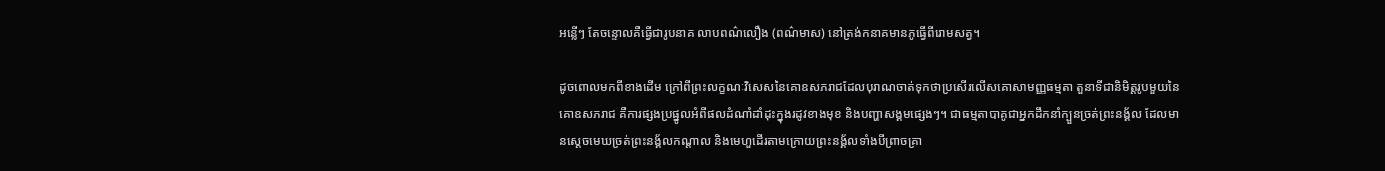អន្លើៗ តែចន្ទោលគឺធ្វើជារូបនាគ លាបពណ៌លឿង (ពណ៌មាស) នៅត្រង់កនាគមានភូធ្វើពីរោមសត្វ។

ដូចពោលមកពីខាងដើម ក្រៅពីព្រះលក្ខណៈវិសេសនៃគោឧសភរាជដែលបុរាណចាត់ទុកថាប្រសើរលើសគោសាមញ្ញធម្មតា តួនាទីជានិមិត្តរូបមួយនៃគោឧសភរាជ គឺការផ្សងប្រផ្នូលអំពីផលដំណាំដាំដុះក្នុងរដូវខាងមុខ និងបញ្ហាសង្គមផ្សេងៗ។ ជាធម្មតាបាគូជាអ្នកដឹកនាំក្បួនច្រត់ព្រះនង្គ័ល ដែលមានស្តេចមេឃច្រត់ព្រះនង្គ័លកណ្តាល និងមេហួដើរតាមក្រោយព្រះនង្គ័លទាំងបីព្រាចគ្រា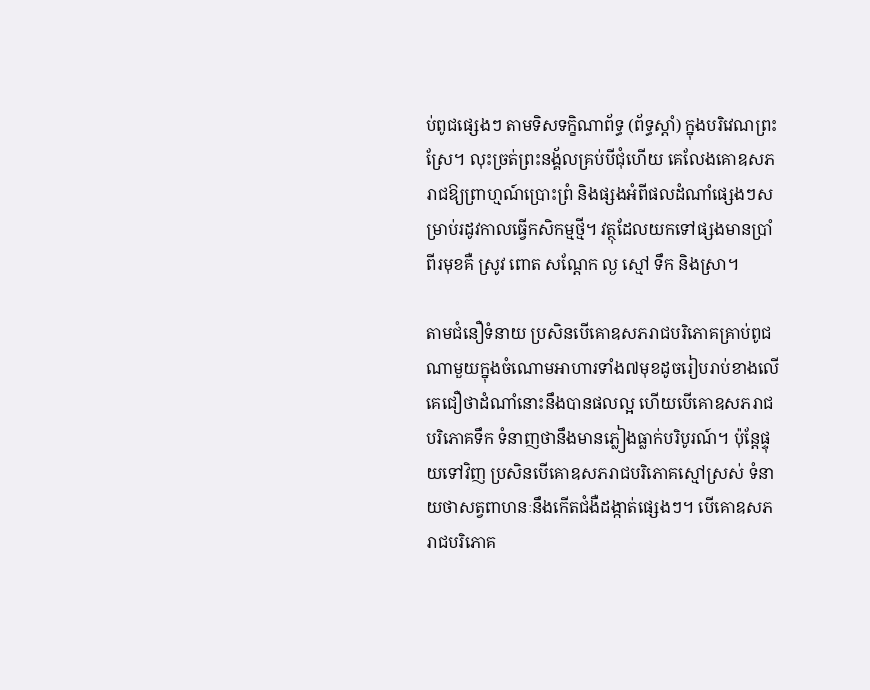ប់ពូជផ្សេងៗ តាមទិសទក្ខិណាព័ទ្ធ (ព័ទ្ធស្តាំ) ក្នុងបរិវេណព្រះស្រែ។ លុះច្រត់ព្រះនង្គ័លគ្រប់បីជុំហើយ គេលែងគោឧសភរាជឱ្យព្រាហ្មណ៍ប្រោះព្រំ និងផ្សងអំពីផលដំណាំផ្សេងៗសម្រាប់រដូវកាលធ្វើកសិកម្មថ្មី។ វត្ថុដែលយកទៅផ្សងមានប្រាំពីរមុខគឺ ស្រូវ ពោត សណ្តែក ល្ង ស្មៅ ទឹក និងស្រា។

តាមជំនឿទំនាយ ប្រសិនបើគោឧសភរាជបរិភោគគ្រាប់ពូជណាមួយក្នុងចំណោមអាហារទាំង៧មុខដូចរៀបរាប់ខាងលើ គេជឿថាដំណាំនោះនឹងបានផលល្អ ហើយបើគោឧសភរាជបរិភោគទឹក ទំនាញថានឹងមានភ្លៀងធ្លាក់បរិបូរណ៍។ ប៉ុន្តែផ្ទុយទៅវិញ ប្រសិនបើគោឧសភរាជបរិភោគស្មៅស្រស់ ទំនាយថាសត្វពាហនៈនឹងកើតជំងឺដង្កាត់ផ្សេងៗ។ បើគោឧសភរាជបរិភោគ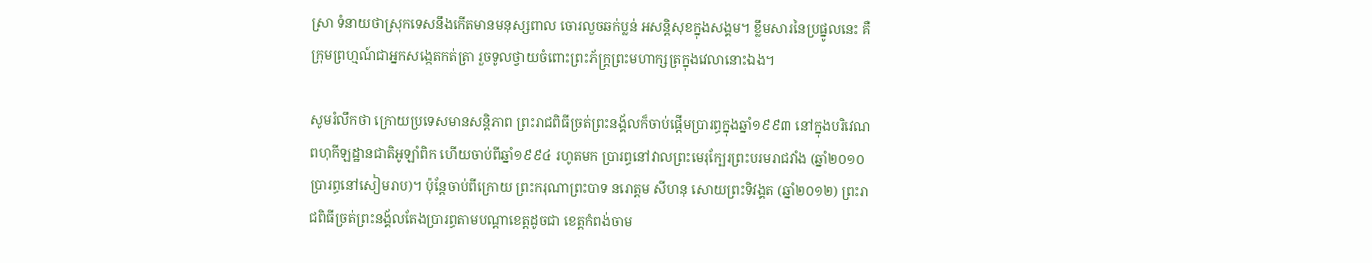ស្រា ទំនាយថាស្រុកទេសនឹងកើតមានមនុស្សពាល ចោរលួចឆក់ប្លន់ អសន្តិសុខក្នុងសង្គម។ ខ្លឹមសារនៃប្រផ្នូលនេះ គឺក្រុមព្រហ្មណ៍ជាអ្នកសង្កេតកត់ត្រា រួចទូលថ្វាយចំពោះព្រះភ័ក្រ្តព្រះមហាក្សត្រក្នុងវេលានោះឯង។

សូមរំលឹកថា ក្រោយប្រទេសមានសន្តិភាព ព្រះរាជពិធីច្រត់ព្រះនង្គ័លក៏ចាប់ផ្តើមប្រារព្ធក្នុងឆ្នាំ១៩៩៣ នៅក្នុងបរិវេណពហុកីឡដ្ឋានជាតិអូឡាំពិក ហើយចាប់ពីឆ្នាំ១៩៩៤ រហូតមក ប្រារព្ធនៅវាលព្រះមេរុក្បែរព្រះបរមរាជវាំង (ឆ្នាំ២០១០ ប្រារព្ធនៅសៀមរាប)។ ប៉ុន្តែចាប់ពីក្រោយ ព្រះករុណាព្រះបាទ នរោត្តម សីហនុ សោយព្រះទិវង្គត (ឆ្នាំ២០១២) ព្រះរាជពិធីច្រត់ព្រះនង្គ័លតែងប្រារព្ធតាមបណ្តាខេត្តដូចជា ខេត្តកំពង់ចាម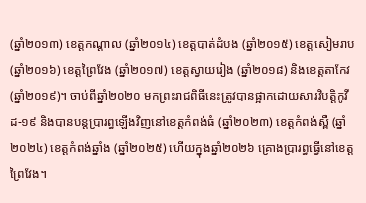(ឆ្នាំ២០១៣) ខេត្តកណ្តាល (ឆ្នាំ២០១៤) ខេត្តបាត់ដំបង (ឆ្នាំ២០១៥) ខេត្តសៀមរាប (ឆ្នាំ២០១៦) ខេត្តព្រៃវែង (ឆ្នាំ២០១៧) ខេត្តស្វាយរៀង (ឆ្នាំ២០១៨) និងខេត្តតាកែវ (ឆ្នាំ២០១៩)។ ចាប់ពីឆ្នាំ២០២០ មកព្រះរាជពិធីនេះត្រូវបានផ្អាកដោយសារវិបត្តិកូវីដ-១៩ និងបានបន្តប្រារព្ធឡើងវិញនៅខេត្តកំពង់ធំ (ឆ្នាំ២០២៣) ខេត្តកំពង់ស្ពឺ (ឆ្នាំ២០២៤) ខេត្តកំពង់ឆ្នាំង (ឆ្នាំ២០២៥) ហើយក្នុងឆ្នាំ២០២៦ គ្រោងប្រារព្ធធ្វើនៅខេត្តព្រៃវែង។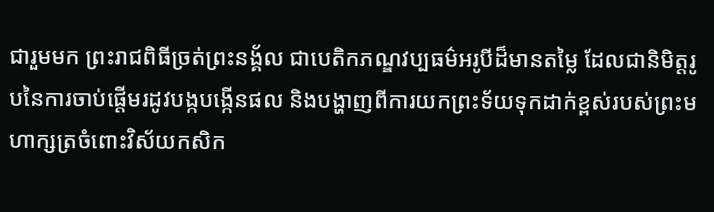ជារួមមក ព្រះរាជពិធីច្រត់ព្រះនង្គ័ល ជាបេតិកភណ្ឌវប្បធម៌អរូបីដ៏មានតម្លៃ ដែលជានិមិត្តរូបនៃការចាប់ផ្តើមរដូវបង្កបង្កើនផល និងបង្ហាញពីការយកព្រះទ័យទុកដាក់ខ្ពស់របស់ព្រះមហាក្សត្រចំពោះវិស័យកសិក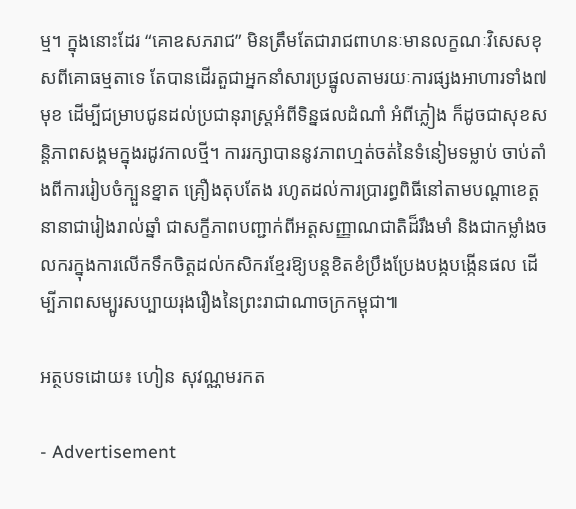ម្ម។ ក្នុងនោះដែរ “គោឧសភរាជ” មិនត្រឹមតែជារាជពាហនៈមានលក្ខណៈវិសេសខុសពីគោធម្មតាទេ តែបានដើរតួជាអ្នកនាំសារប្រផ្នូលតាមរយៈការផ្សងអាហារទាំង៧មុខ ដើម្បីជម្រាបជូនដល់ប្រជានុរាស្ត្រអំពីទិន្នផលដំណាំ អំពីភ្លៀង ក៏ដូចជាសុខសន្តិភាពសង្គមក្នុងរដូវកាលថ្មី។ ការរក្សាបាននូវភាពហ្មត់ចត់នៃទំនៀមទម្លាប់ ចាប់តាំងពីការរៀបចំក្បួនខ្នាត គ្រឿងតុបតែង រហូតដល់ការប្រារព្ធពិធីនៅតាមបណ្តាខេត្តនានាជារៀងរាល់ឆ្នាំ ជាសក្ខីភាពបញ្ជាក់ពីអត្តសញ្ញាណជាតិដ៏រឹងមាំ និងជាកម្លាំងចលករក្នុងការលើកទឹកចិត្តដល់កសិករខ្មែរឱ្យបន្តខិតខំប្រឹងប្រែងបង្កបង្កើនផល ដើម្បីភាពសម្បូរសប្បាយរុងរឿងនៃព្រះរាជាណាចក្រកម្ពុជា៕

អត្ថបទដោយ៖ ហៀន សុវណ្ណមរកត

- Advertisement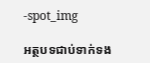-spot_img

អត្ថបទជាប់ទាក់ទង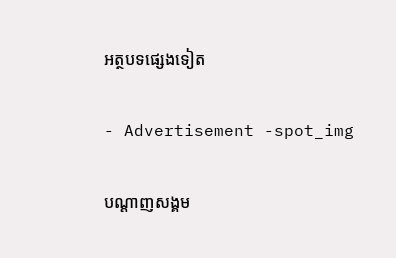អត្ថបទផ្សេងទៀត

- Advertisement -spot_img

បណ្ដាញសង្គម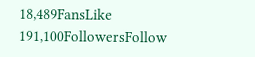18,489FansLike
191,100FollowersFollow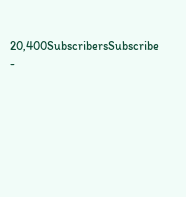20,400SubscribersSubscribe
-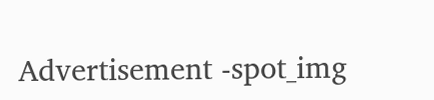Advertisement -spot_img